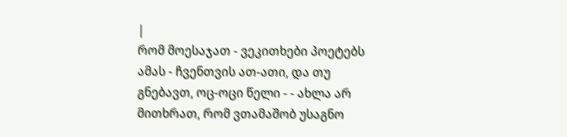|
რომ მოესაჯათ - ვეკითხები პოეტებს ამას - ჩვენთვის ათ-ათი, და თუ გნებავთ, ოც-ოცი წელი - - ახლა არ მითხრათ, რომ ვთამაშობ უსაგნო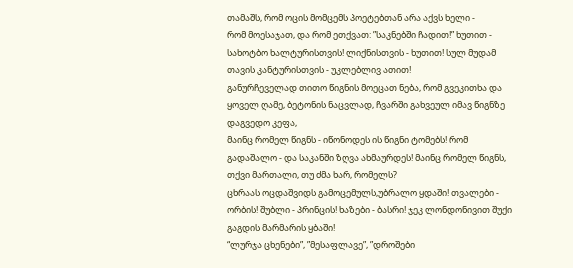თამაშს, რომ ოცის მომცემს პოეტებთან არა აქვს ხელი -
რომ მოესაჯათ, და რომ ეთქვათ: ”საკნებში ჩადით!” ხუთით - სახოტბო ხალტურისთვის! ლიქნისთვის - ხუთით! სულ მუდამ თავის კანტურისთვის - უკლებლივ ათით!
განურჩეველად თითო წიგნის მოეცათ ნება, რომ გვეკითხა და ყოველ ღამე, ბეტონის ნაცვლად, ჩვარში გახვეულ იმავ წიგნზე დაგვედო კეფა,
მაინც რომელ წიგნს - იწონოდეს ის წიგნი ტომებს! რომ გადაშალო - და საკანში ზღვა ახმაურდეს! მაინც რომელ წიგნს, თქვი მართალი, თუ ძმა ხარ, რომელს?
ცხრაას ოცდაშვიდს გამოცემულს,უბრალო ყდაში! თვალები - ორბის! შუბლი - პრინცის! ხაზები - ბასრი! ჯეკ ლონდონივით შუქი გაგდის მარმარის ყბაში!
“ლურჯა ცხენები”, ”მესაფლავე”, ”დროშები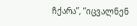ჩქარა”, “იცვალნენ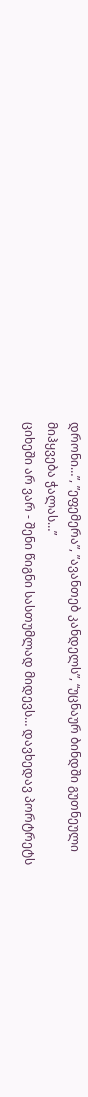დრონი…”, ”ეფემერა”, ”ავანთებ კანდელს”, “უცნაურ ბინდში გუთნეული მიჰყვება ჭალას…”
ციხეში არ ვარ - შენი წიგნი სასთუმლად მიდევს… დავხედავ პორტრეტს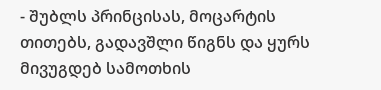- შუბლს პრინცისას, მოცარტის თითებს, გადავშლი წიგნს და ყურს მივუგდებ სამოთხის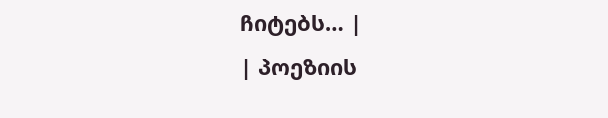ჩიტებს… |
| პოეზიის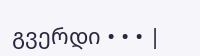გვერდი • • • |